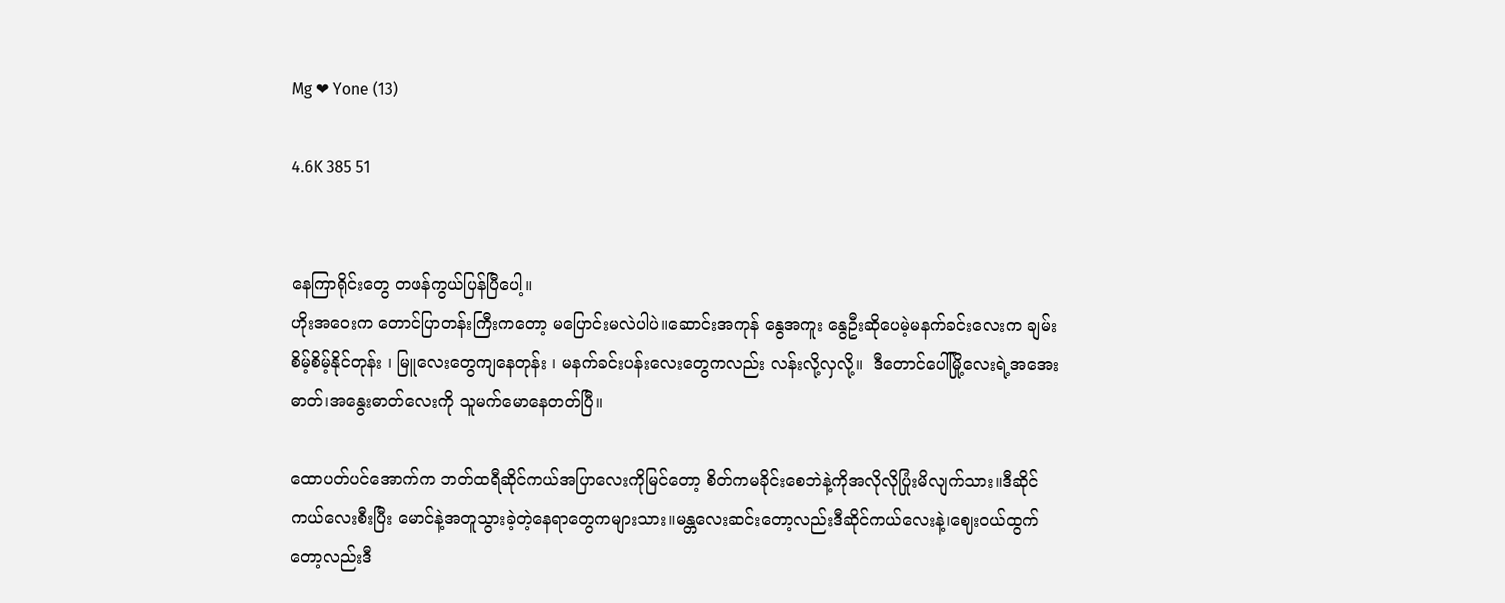Mg ❤ Yone (13)

4.6K 385 51


နေကြာရိုင်းတွေ တဖန်ကွယ်ပြန်ပြီပေါ့။
ဟိုးအဝေးက တောင်ပြာတန်းကြီးကတော့ မပြောင်းမလဲပါပဲ။ဆောင်းအကုန် နွေအကူး နွေဦးဆိုပေမဲ့မနက်ခင်းလေးက ချမ်းစိမ့်စိမ့်နိုင်တုန်း ၊ မြူလေးတွေကျနေတုန်း ၊ မနက်ခင်းပန်းလေးတွေကလည်း လန်းလို့လှလို့။  ဒီတောင်ပေါ်မြို့လေးရဲ့အအေးဓာတ်၊အနွေးဓာတ်လေးကို သူမက်မောနေတတ်ပြီ။

ထောပတ်ပင်အောက်က ဘတ်ထရီဆိုင်ကယ်အပြာလေးကိုမြင်တော့ စိတ်ကမခိုင်းစေဘဲနဲ့ကိုအလိုလိုပြုံးမိလျက်သား။ဒီဆိုင်ကယ်လေးစီးပြီး မောင်နဲ့အတူသွားခဲ့တဲ့နေရာတွေကများသား။မန္တလေးဆင်းတော့လည်းဒီဆိုင်ကယ်လေးနဲ့၊ဈေးဝယ်ထွက်တော့လည်းဒီ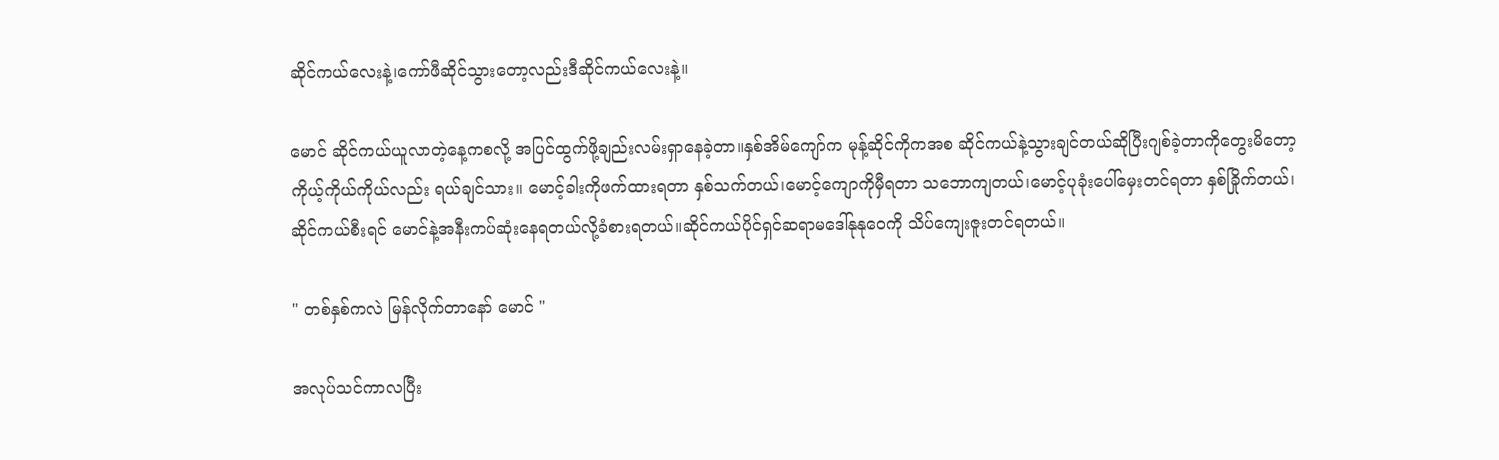ဆိုင်ကယ်လေးနဲ့၊ကော်ဖီဆိုင်သွားတော့လည်းဒီဆိုင်ကယ်လေးနဲ့။

မောင် ဆိုင်ကယ်ယူလာတဲ့နေ့ကစလို့ အပြင်ထွက်ဖို့ချည်းလမ်းရှာနေခဲ့တာ။နှစ်အိမ်ကျော်က မုန့်ဆိုင်ကိုကအစ ဆိုင်ကယ်နဲ့သွားချင်တယ်ဆိုပြီးဂျစ်ခဲ့တာကိုတွေးမိတော့ကိုယ့်ကိုယ်ကိုယ်လည်း ရယ်ချင်သား။ မောင့်ခါးကိုဖက်ထားရတာ နှစ်သက်တယ်၊မောင့်ကျောကိုမှီရတာ သဘောကျတယ်၊မောင့်ပုခုံးပေါ်မှေးတင်ရတာ နှစ်ခြိုက်တယ်၊ဆိုင်ကယ်စီးရင် မောင်နဲ့အနီးကပ်ဆုံးနေရတယ်လို့ခံစားရတယ်။ဆိုင်ကယ်ပိုင်ရှင်ဆရာမဒေါ်နုနုဝေကို သိပ်ကျေးဇူးတင်ရတယ်။

" တစ်နှစ်ကလဲ မြန်လိုက်တာနော် မောင် "

အလုပ်သင်ကာလပြီး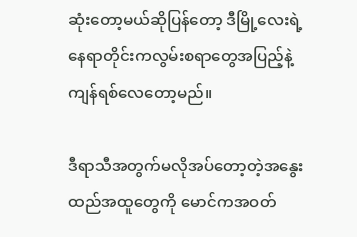ဆုံးတော့မယ်ဆိုပြန်တော့ ဒီမြို့လေးရဲ့နေရာတိုင်းကလွမ်းစရာတွေအပြည့်နဲ့ ကျန်ရစ်လေတော့မည်။

ဒီရာသီအတွက်မလိုအပ်တော့တဲ့အနွေးထည်အထူတွေကို မောင်ကအဝတ်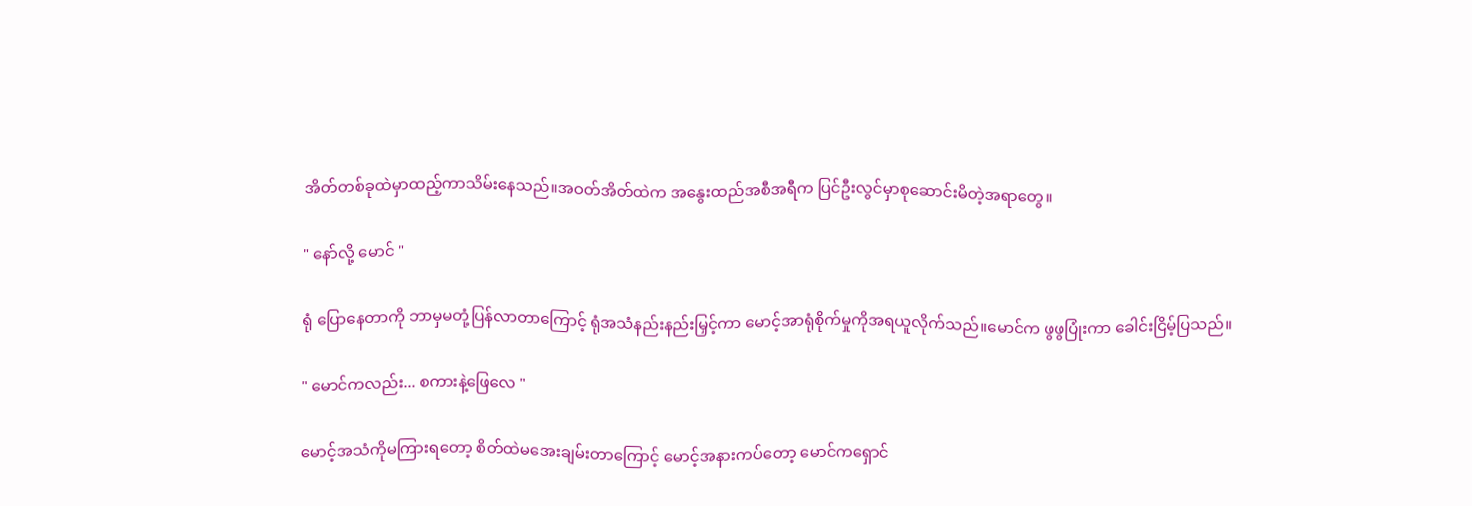အိတ်တစ်ခုထဲမှာထည့်ကာသိမ်းနေသည်။အဝတ်အိတ်ထဲက အနွေးထည်အစီအရီက ပြင်ဦးလွင်မှာစုဆောင်းမိတဲ့အရာတွေ။

" နော်လို့ မောင် "

ရုံ ပြောနေတာကို ဘာမှမတုံ့ပြန်လာတာကြောင့် ရုံအသံနည်းနည်းမြှင့်ကာ မောင့်အာရုံစိုက်မှုကိုအရယူလိုက်သည်။မောင်က ဖွဖွပြုံးကာ ခေါင်းငြိမ့်ပြသည်။

" မောင်ကလည်း... စကားနဲ့ဖြေလေ "

မောင့်အသံကိုမကြားရတော့ စိတ်ထဲမအေးချမ်းတာကြောင့် မောင့်အနားကပ်တော့ မောင်ကရှောင်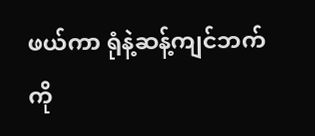ဖယ်ကာ ရုံနဲ့ဆန့်ကျင်ဘက်ကို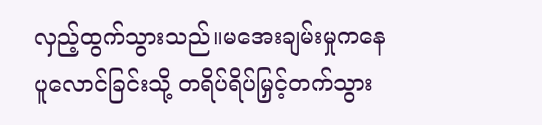လှည့်ထွက်သွားသည်။မအေးချမ်းမှုကနေ ပူလောင်ခြင်းသို့ တရိပ်ရိပ်မြှင့်တက်သွား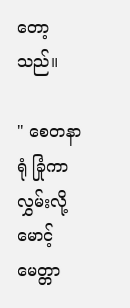တော့သည်။

" စေတနာရုံ ခြုံကာလွှမ်းလို့ မောင့်မေတ္တာ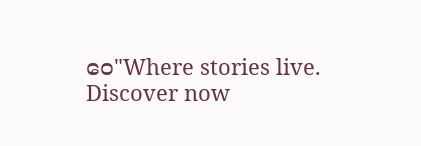ဝေ"Where stories live. Discover now